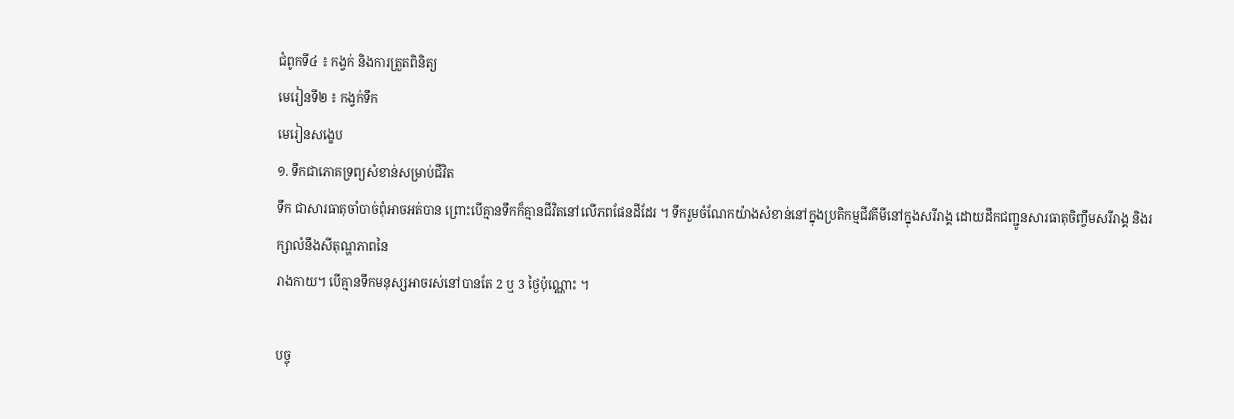ជំពូកទី៤ ៖ កង្វក់ និងការត្រួតពិនិត្យ
មេរៀនទី២ ៖ កង្វក់ទឹក
មេរៀនសង្ខេប
១. ទឹកជាភោគទ្រព្យសំខាន់សម្រាប់ជីវិត
ទឹក ជាសារធាតុចាំបាច់ពុំអាចអត់បាន ព្រោះបើគ្មានទឹកក៏គ្មានជីវិតនៅលើភពផែនដីដែរ ។ ទឹករួមចំណែកយ៉ាងសំខាន់នៅក្នុងប្រតិកម្មជីវគីមីនៅក្នុងសរីរាង្គ ដោយដឹកជញ្ជូនសារធាតុចិញ្ចឹមសរីរាង្គ និងរក្សាលំនឹងសីតុណ្ហភាពនៃ
រាងកាយ។ បើគ្មានទឹកមនុស្សអាចរស់នៅបានតែ 2 ឬ 3 ថ្ងៃប៉ុណ្ណោះ ។

បច្ចុ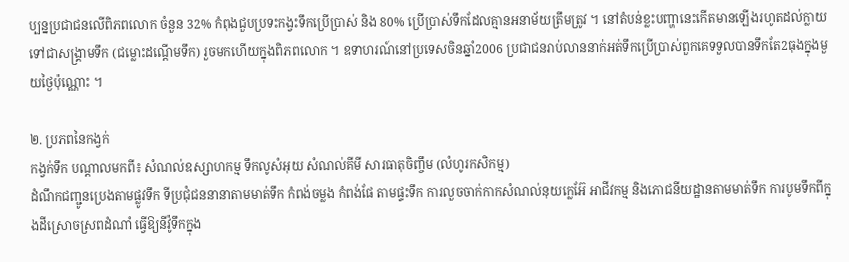ប្បន្នប្រជាជនលើពិភពលោក ចំនួន 32% កំពុងជួបប្រទះកង្វះទឹកប្រើប្រាស់ និង 80% ប្រើប្រាស់ទឹកដែលគ្មានអនាម័យត្រឹមត្រូវ ។ នៅតំបន់ខ្លះបញ្ហានេះកើតមានឡើងរហូតដល់ក្លាយទៅជាសង្គ្រាមទឹក (ជម្លោះដណ្ដើមទឹក) រួចមកហើយក្នុងពិភពលោក ។ ឧទាហរណ៍នៅប្រទេសចិនឆ្នាំ2006 ប្រជាជនរាប់លាននាក់អត់ទឹកប្រើប្រាស់ពួកគេទទួលបានទឹកតែ2ធុងក្នុងមួយថ្ងៃប៉ុណ្ណោះ ។

២. ប្រភពនៃកង្វក់
កង្វក់ទឹក បណ្ដាលមកពី៖ សំណល់ឧស្សាហកម្ម ទឹកលូសំអុយ សំណល់គីមី សារធាតុចិញ្ចឹម (លំហូរកសិកម្ម)
ដំណឹកជញ្ជូនប្រេងតាមផ្លូវទឹក ទីប្រជុំជននានាតាមមាត់ទឹក កំពង់ចម្លង កំពង់ផែ តាមផ្ទះទឹក ការលួចចាក់កាកសំណល់នុយក្លេអ៊ែ អាជីវកម្ម និងភោជនីយដ្ឋានតាមមាត់ទឹក ការបូមទឹកពីក្នុងដីស្រោចស្រពដំណាំ ធ្វើឱ្យនីវ៉ូទឹកក្នុង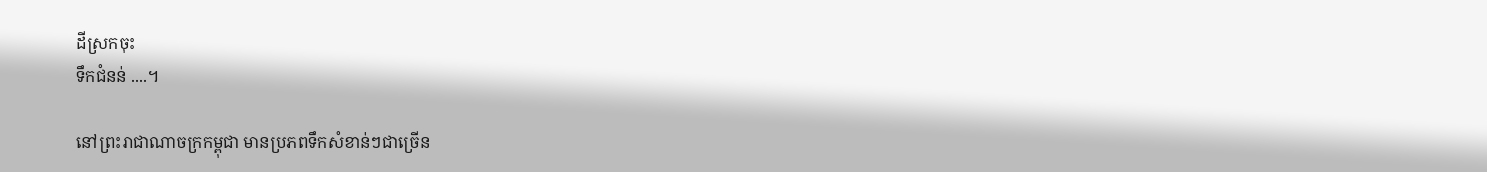ដីស្រកចុះ
ទឹកជំនន់ ....។

នៅព្រះរាជាណាចក្រកម្ពុជា មានប្រភពទឹកសំខាន់ៗជាច្រើន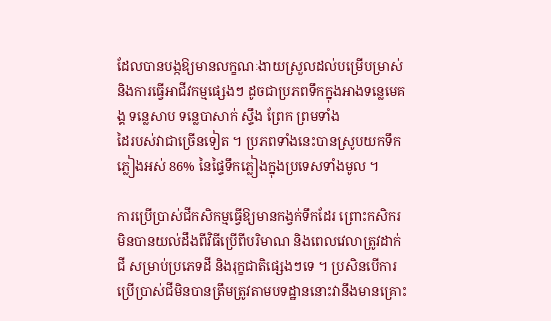ដែលបានបង្កឱ្យមានលក្ខណៈងាយស្រួលដល់បម្រើបម្រាស់ និងការធ្វើអាជីវកម្មផ្សេងៗ ដូចជាប្រភពទឹកក្នុងអាងទន្លេមេគង្គ ទន្លេសាប ទន្លេបាសាក់ ស្ទឹង ព្រែក ព្រមទាំង
ដៃរបស់វាជាច្រើនទៀត ។ ប្រភពទាំងនេះបានស្រូបយកទឹកភ្លៀងអស់ 86% នៃផ្ទៃទឹកភ្លៀងក្នុងប្រទេសទាំងមូល ។

ការប្រើប្រាស់ជីកសិកម្មធ្វើឱ្យមានកង្វក់ទឹកដែរ ព្រោះកសិករមិនបានយល់ដឹងពីវិធីប្រើពីបរិមាណ និងពេលវេលាត្រូវដាក់ជី សម្រាប់ប្រភេទដី និងរុក្ខជាតិផ្សេងៗទេ ។ ប្រសិនបើការប្រើប្រាស់ជីមិនបានត្រឹមត្រូវតាមបទដ្ឋាននោះវានឹងមានគ្រោះ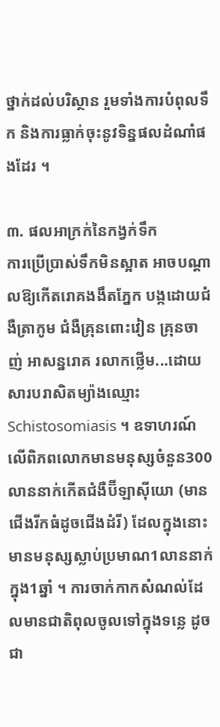ថ្នាក់ដល់បរិស្ថាន រួមទាំងការបំពុលទឹក និងការធ្លាក់ចុះនូវទិន្នផលដំណាំផងដែរ ។

៣. ផលអាក្រក់នៃកង្វក់ទឹក
ការប្រើប្រាស់ទឹកមិនស្អាត អាចបណ្ដាលឱ្យកើតរោគងងឹតភ្នែក បង្កដោយជំងឺត្រាកូម ជំងឺគ្រុនពោះវៀន គ្រុនចាញ់ អាសន្នរោគ រលាកថ្លើម...ដោយសារបរាសិតម្យ៉ាងឈ្មោះ Schistosomiasis ។ ឧទាហរណ៍ លើពិភពលោកមានមនុស្សចំនួន300លាននាក់កើតជំងឺប៊ីឡាស៊ីយោ (មានជើងរីកធំដូចជើងដំរី) ដែលក្នុងនោះមានមនុស្សស្លាប់ប្រមាណ1លាននាក់ក្នុង1ឆ្នាំ ។ ការចាក់កាកសំណល់ដែលមានជាតិពុលចូលទៅក្នុងទន្លេ ដូចជា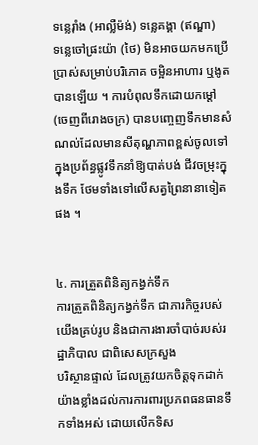ទន្លេរ៉ាំង (អាល្លឺម៉ង់) ទន្លេគង្គា (ឥណ្ឌា)
ទន្លេចៅផ្រះយ៉ា (ថៃ) មិនអាចយកមកប្រើប្រាស់សម្រាប់បរិភោគ ចម្អិនអាហារ ឬងូតបានឡើយ ។ ការបំពុលទឹកដោយកម្ដៅ (ចេញពីរោងចក្រ) បានបញ្ចេញទឹកមានសំណល់ដែលមានសីតុណ្ហភាពខ្ពស់ចូលទៅក្នុងប្រព័ន្ធផ្លូវទឹកនាំឱ្យបាត់បង់ ជីវចម្រុះក្នុងទឹក ថែមទាំងទៅលើសត្វព្រៃនានាទៀតផង ។


៤. ការត្រួតពិនិត្យកង្វក់ទឹក
ការត្រួតពិនិត្យកង្វក់ទឹក ជាភារកិច្ចរបស់យើងគ្រប់រូប និងជាការងារចាំបាច់របស់រដ្ឋាភិបាល ជាពិសេសក្រសួង
បរិស្ថានផ្ទាល់ ដែលត្រូវយកចិត្តទុកដាក់យ៉ាងខ្លាំងដល់ការការពារប្រភពធនធានទឹកទាំងអស់ ដោយលើកទិស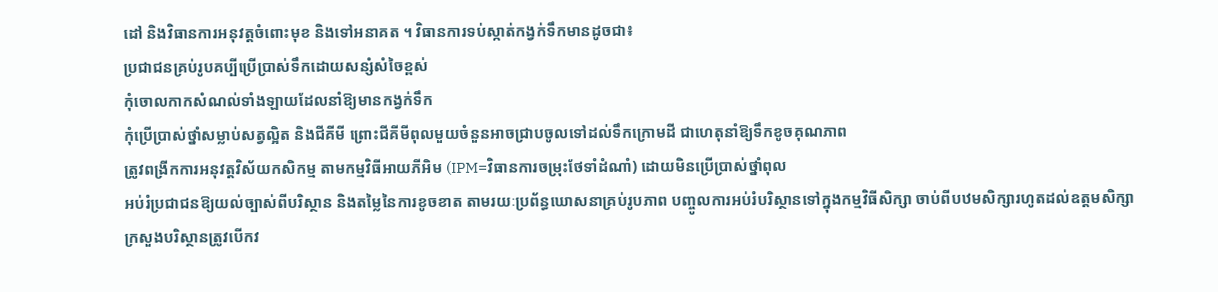ដៅ និងវិធានការអនុវត្តចំពោះមុខ និងទៅអនាគត ។ វិធានការទប់ស្កាត់កង្វក់ទឹកមានដូចជា៖
ប្រជាជនគ្រប់រូបគប្បីប្រើប្រាស់ទឹកដោយសន្សំសំចៃខ្ពស់
កុំចោលកាកសំណល់ទាំងឡាយដែលនាំឱ្យមានកង្វក់ទឹក
កុំប្រើប្រាស់ថ្នាំសម្លាប់សត្វល្អិត និងជីគីមី ព្រោះជីគីមីពុលមួយចំនួនអាចជ្រាបចូលទៅដល់ទឹកក្រោមដី ជាហេតុនាំឱ្យទឹកខូចគុណភាព
ត្រូវពង្រីកការអនុវត្តវិស័យកសិកម្ម តាមកម្មវិធីអាយភីអិម (IPM=វិធានការចម្រុះថែទាំដំណាំ) ដោយមិនប្រើប្រាស់ថ្នាំពុល
អប់រំប្រជាជនឱ្យយល់ច្បាស់ពីបរិស្ថាន និងតម្លៃនៃការខូចខាត តាមរយៈប្រព័ន្ធឃោសនាគ្រប់រូបភាព បញ្ចូលការអប់រំបរិស្ថានទៅក្នុងកម្មវិធីសិក្សា ចាប់ពីបឋមសិក្សារហូតដល់ឧត្ដមសិក្សា
ក្រសួងបរិស្ថានត្រូវបើកវ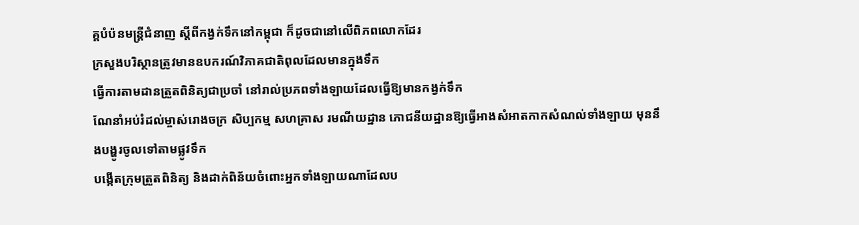គ្គបំប៉នមន្ត្រីជំនាញ ស្ដីពីកង្វក់ទឹកនៅកម្ពុជា ក៏ដូចជានៅលើពិភពលោកដែរ
ក្រសួងបរិស្ថានត្រូវមានឧបករណ៍វិភាគជាតិពុលដែលមានក្នុងទឹក
ធ្វើការតាមដានត្រួតពិនិត្យជាប្រចាំ នៅរាល់ប្រភពទាំងឡាយដែលធ្វើឱ្យមានកង្វក់ទឹក
ណែនាំអប់រំដល់ម្ចាស់រោងចក្រ សិប្បកម្ម សហគ្រាស រមណីយដ្ឋាន ភោជនីយដ្ឋានឱ្យធ្វើអាងសំអាតកាកសំណល់ទាំងឡាយ មុននឹងបង្ហូរចូលទៅតាមផ្លូវទឹក
បង្កើតក្រុមត្រួតពិនិត្យ និងដាក់ពិន័យចំពោះអ្នកទាំងឡាយណាដែលប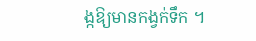ង្កឱ្យមានកង្វក់ទឹក ។